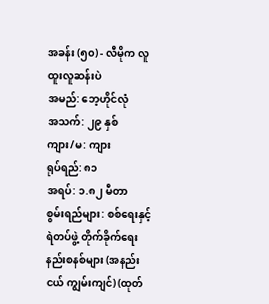အခန်း (၅၀) - လီမိုက လူထူးလူဆန်းပဲ
အမည်: ဘေ့ဟိုင်လုံ
အသက်: ၂၉ နှစ်
ကျား/မ: ကျား
ရုပ်ရည်: ၈၁
အရပ်: ၁.၈၂ မီတာ
စွမ်းရည်များ: စစ်ရေးနှင့် ရဲတပ်ဖွဲ့ တိုက်ခိုက်ရေးနည်းစနစ်များ (အနည်းငယ် ကျွမ်းကျင်) (ထုတ်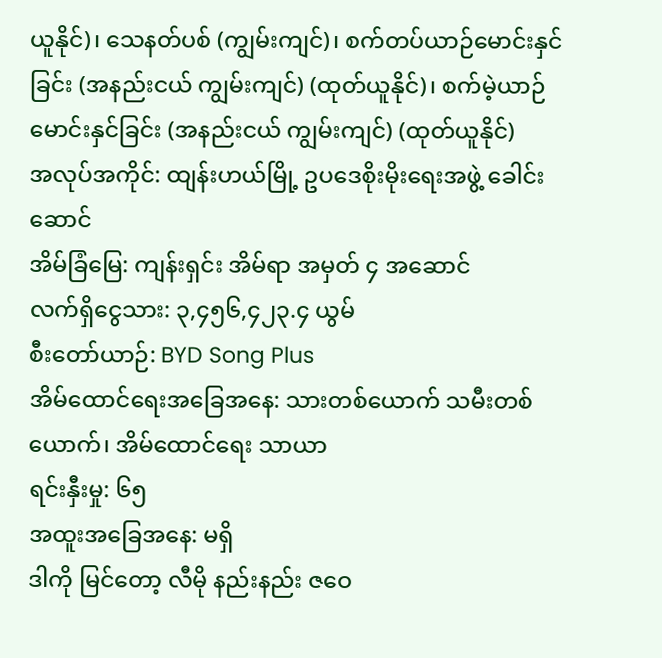ယူနိုင်)၊ သေနတ်ပစ် (ကျွမ်းကျင်)၊ စက်တပ်ယာဉ်မောင်းနှင်ခြင်း (အနည်းငယ် ကျွမ်းကျင်) (ထုတ်ယူနိုင်)၊ စက်မဲ့ယာဉ်မောင်းနှင်ခြင်း (အနည်းငယ် ကျွမ်းကျင်) (ထုတ်ယူနိုင်)
အလုပ်အကိုင်: ထျန်းဟယ်မြို့ ဥပဒေစိုးမိုးရေးအဖွဲ့ ခေါင်းဆောင်
အိမ်ခြံမြေ: ကျန်းရှင်း အိမ်ရာ အမှတ် ၄ အဆောင်
လက်ရှိငွေသား: ၃,၄၅၆,၄၂၃.၄ ယွမ်
စီးတော်ယာဉ်: BYD Song Plus
အိမ်ထောင်ရေးအခြေအနေ: သားတစ်ယောက် သမီးတစ်ယောက်၊ အိမ်ထောင်ရေး သာယာ
ရင်းနှီးမှု: ၆၅
အထူးအခြေအနေ: မရှိ
ဒါကို မြင်တော့ လီမို နည်းနည်း ဇဝေ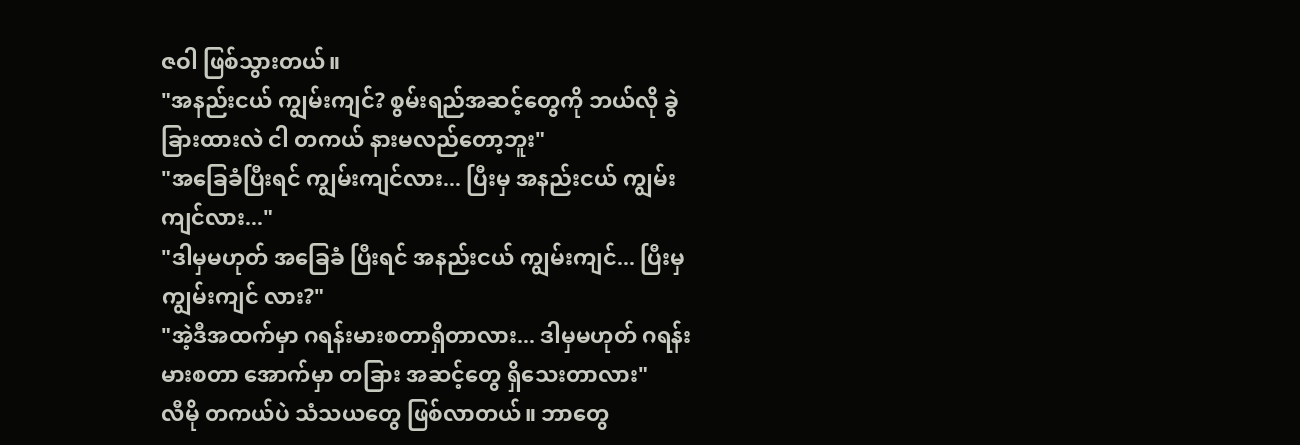ဇဝါ ဖြစ်သွားတယ်။
"အနည်းငယ် ကျွမ်းကျင်? စွမ်းရည်အဆင့်တွေကို ဘယ်လို ခွဲခြားထားလဲ ငါ တကယ် နားမလည်တော့ဘူး"
"အခြေခံပြီးရင် ကျွမ်းကျင်လား... ပြီးမှ အနည်းငယ် ကျွမ်းကျင်လား..."
"ဒါမှမဟုတ် အခြေခံ ပြီးရင် အနည်းငယ် ကျွမ်းကျင်... ပြီးမှ ကျွမ်းကျင် လား?"
"အဲ့ဒီအထက်မှာ ဂရန်းမားစတာရှိတာလား... ဒါမှမဟုတ် ဂရန်းမားစတာ အောက်မှာ တခြား အဆင့်တွေ ရှိသေးတာလား"
လီမို တကယ်ပဲ သံသယတွေ ဖြစ်လာတယ်။ ဘာတွေ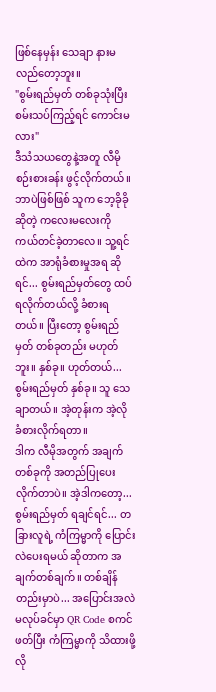ဖြစ်နေမှန်း သေချာ နားမလည်တော့ဘူး။
"စွမ်းရည်မှတ် တစ်ခုသုံးပြီး စမ်းသပ်ကြည့်ရင် ကောင်းမလား"
ဒီသံသယတွေနဲ့အတူ လီမို စဉ်းစားခန်း ဖွင့်လိုက်တယ်။
ဘာပဲဖြစ်ဖြစ် သူက ဘေ့ခိုခို ဆိုတဲ့ ကလေးမလေးကို ကယ်တင်ခဲ့တာလေ။ သူ့ရင်ထဲက အာရုံခံစားမှုအရ ဆိုရင်... စွမ်းရည်မှတ်တွေ ထပ်ရလိုက်တယ်လို့ ခံစားရတယ်။ ပြီးတော့ စွမ်းရည်မှတ် တစ်ခုတည်း မဟုတ်ဘူး။ နှစ်ခု။ ဟုတ်တယ်... စွမ်းရည်မှတ် နှစ်ခု။ သူ သေချာတယ်။ အဲ့တုန်းက အဲ့လို ခံစားလိုက်ရတာ။
ဒါက လီမိုအတွက် အချက်တစ်ခုကို အတည်ပြုပေးလိုက်တာပဲ။ အဲ့ဒါကတော့... စွမ်းရည်မှတ် ရချင်ရင်... တခြားလူရဲ့ ကံကြမ္မာကို ပြောင်းလဲပေးရမယ် ဆိုတာက အချက်တစ်ချက်။ တစ်ချိန်တည်းမှာပဲ... အပြောင်းအလဲ မလုပ်ခင်မှာ QR Code စကင်ဖတ်ပြီး ကံကြမ္မာကို သိထားဖို့ လို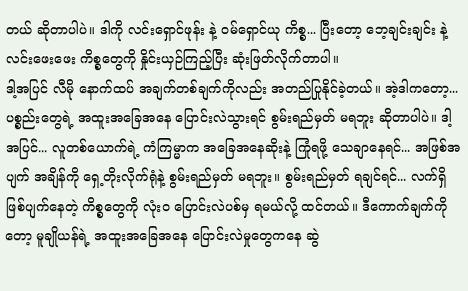တယ် ဆိုတာပါပဲ။ ဒါကို လင်းရှောင်ဖုန်း နဲ့ ဝမ်ရှောင်ယု ကိစ္စ... ပြီးတော့ ဘေ့ချင်းချင်း နဲ့ လင်းဖေးဖေး ကိစ္စတွေကို နှိုင်းယှဉ်ကြည့်ပြီး ဆုံးဖြတ်လိုက်တာပါ။
ဒါ့အပြင် လီမို နောက်ထပ် အချက်တစ်ချက်ကိုလည်း အတည်ပြုနိုင်ခဲ့တယ်။ အဲ့ဒါကတော့... ပစ္စည်းတွေရဲ့ အထူးအခြေအနေ ပြောင်းလဲသွားရင် စွမ်းရည်မှတ် မရဘူး ဆိုတာပါပဲ။ ဒါ့အပြင်... လူတစ်ယောက်ရဲ့ ကံကြမ္မာက အခြေအနေဆိုးနဲ့ ကြုံရဖို့ သေချာနေရင်... အဖြစ်အပျက် အချိန်ကို ရှေ့တိုးလိုက်ရုံနဲ့ စွမ်းရည်မှတ် မရဘူး။ စွမ်းရည်မှတ် ရချင်ရင်... လက်ရှိ ဖြစ်ပျက်နေတဲ့ ကိစ္စတွေကို လုံးဝ ပြောင်းလဲပစ်မှ ရမယ်လို့ ထင်တယ်။ ဒီကောက်ချက်ကိုတော့ မူချိုယန်ရဲ့ အထူးအခြေအနေ ပြောင်းလဲမှုတွေကနေ ဆွဲ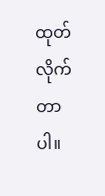ထုတ်လိုက်တာပါ။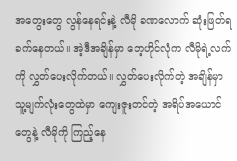အတွေးတွေ လွန်နေရင်းနဲ့ လီမို ခဏလောက် ဆုံးဖြတ်ရခက်နေတယ်။ အဲ့ဒီအချိန်မှာ ဘေ့ဟိုင်လုံက လီမိုရဲ့လက်ကို လွှတ်ပေးလိုက်တယ်။ လွှတ်ပေးလိုက်တဲ့ အချိန်မှာ သူ့မျက်လုံးတွေထဲမှာ ကျေးဇူးတင်တဲ့ အရိပ်အယောင်တွေနဲ့ လီမိုကို ကြည့်နေ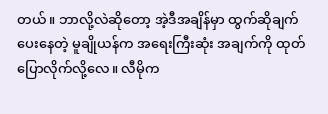တယ်။ ဘာလို့လဲဆိုတော့ အဲ့ဒီအချိန်မှာ ထွက်ဆိုချက် ပေးနေတဲ့ မူချိုယန်က အရေးကြီးဆုံး အချက်ကို ထုတ်ပြောလိုက်လို့လေ။ လီမိုက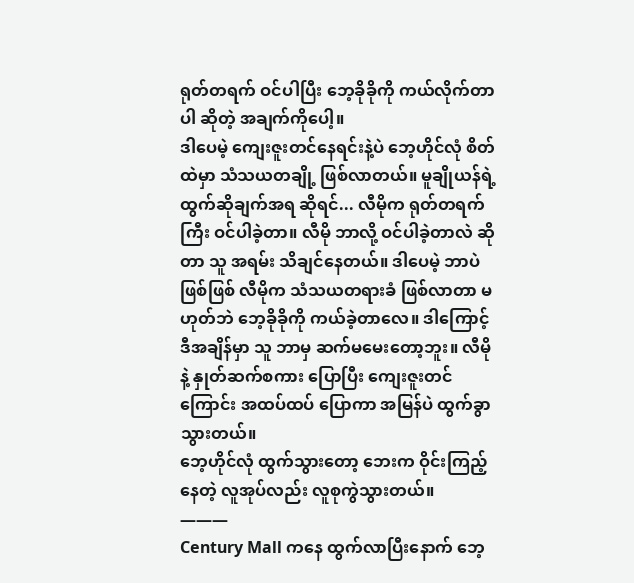ရုတ်တရက် ဝင်ပါပြီး ဘေ့ခိုခိုကို ကယ်လိုက်တာပါ ဆိုတဲ့ အချက်ကိုပေါ့။
ဒါပေမဲ့ ကျေးဇူးတင်နေရင်းနဲ့ပဲ ဘေ့ဟိုင်လုံ စိတ်ထဲမှာ သံသယတချို့ ဖြစ်လာတယ်။ မူချိုယန်ရဲ့ ထွက်ဆိုချက်အရ ဆိုရင်... လီမိုက ရုတ်တရက်ကြီး ဝင်ပါခဲ့တာ။ လီမို ဘာလို့ ဝင်ပါခဲ့တာလဲ ဆိုတာ သူ အရမ်း သိချင်နေတယ်။ ဒါပေမဲ့ ဘာပဲဖြစ်ဖြစ် လီမိုက သံသယတရားခံ ဖြစ်လာတာ မဟုတ်ဘဲ ဘေ့ခိုခိုကို ကယ်ခဲ့တာလေ။ ဒါကြောင့် ဒီအချိန်မှာ သူ ဘာမှ ဆက်မမေးတော့ဘူး။ လီမိုနဲ့ နှုတ်ဆက်စကား ပြောပြီး ကျေးဇူးတင်ကြောင်း အထပ်ထပ် ပြောကာ အမြန်ပဲ ထွက်ခွာသွားတယ်။
ဘေ့ဟိုင်လုံ ထွက်သွားတော့ ဘေးက ဝိုင်းကြည့်နေတဲ့ လူအုပ်လည်း လူစုကွဲသွားတယ်။
———
Century Mall ကနေ ထွက်လာပြီးနောက် ဘေ့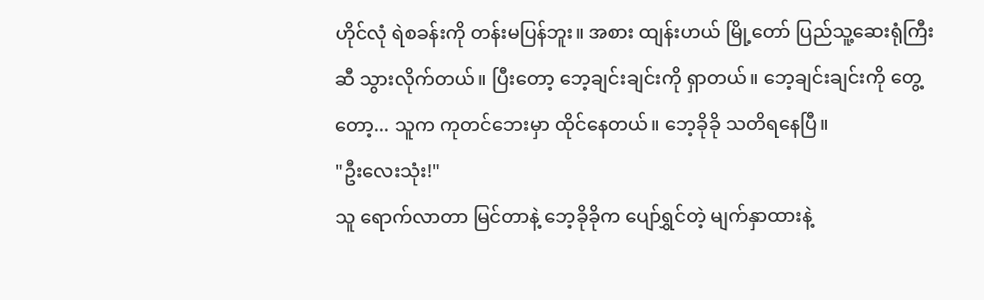ဟိုင်လုံ ရဲစခန်းကို တန်းမပြန်ဘူး။ အစား ထျန်းဟယ် မြို့တော် ပြည်သူ့ဆေးရုံကြီးဆီ သွားလိုက်တယ်။ ပြီးတော့ ဘေ့ချင်းချင်းကို ရှာတယ်။ ဘေ့ချင်းချင်းကို တွေ့တော့... သူက ကုတင်ဘေးမှာ ထိုင်နေတယ်။ ဘေ့ခိုခို သတိရနေပြီ။
"ဦးလေးသုံး!"
သူ ရောက်လာတာ မြင်တာနဲ့ ဘေ့ခိုခိုက ပျော်ရွှင်တဲ့ မျက်နှာထားနဲ့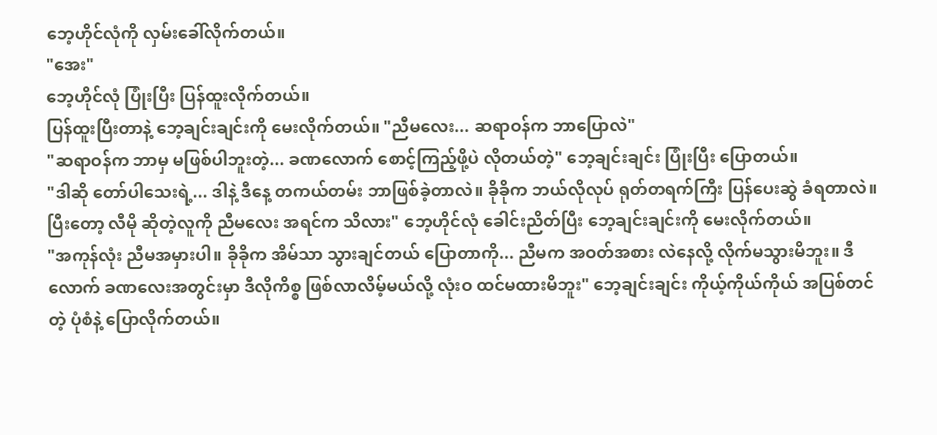ဘေ့ဟိုင်လုံကို လှမ်းခေါ်လိုက်တယ်။
"အေး"
ဘေ့ဟိုင်လုံ ပြုံးပြီး ပြန်ထူးလိုက်တယ်။
ပြန်ထူးပြီးတာနဲ့ ဘေ့ချင်းချင်းကို မေးလိုက်တယ်။ "ညီမလေး... ဆရာဝန်က ဘာပြောလဲ"
"ဆရာဝန်က ဘာမှ မဖြစ်ပါဘူးတဲ့... ခဏလောက် စောင့်ကြည့်ဖို့ပဲ လိုတယ်တဲ့" ဘေ့ချင်းချင်း ပြုံးပြီး ပြောတယ်။
"ဒါဆို တော်ပါသေးရဲ့... ဒါနဲ့ ဒီနေ့ တကယ်တမ်း ဘာဖြစ်ခဲ့တာလဲ။ ခိုခိုက ဘယ်လိုလုပ် ရုတ်တရက်ကြီး ပြန်ပေးဆွဲ ခံရတာလဲ။ ပြီးတော့ လီမို ဆိုတဲ့လူကို ညီမလေး အရင်က သိလား" ဘေ့ဟိုင်လုံ ခေါင်းညိတ်ပြီး ဘေ့ချင်းချင်းကို မေးလိုက်တယ်။
"အကုန်လုံး ညီမအမှားပါ။ ခိုခိုက အိမ်သာ သွားချင်တယ် ပြောတာကို... ညီမက အဝတ်အစား လဲနေလို့ လိုက်မသွားမိဘူး။ ဒီလောက် ခဏလေးအတွင်းမှာ ဒီလိုကိစ္စ ဖြစ်လာလိမ့်မယ်လို့ လုံးဝ ထင်မထားမိဘူး" ဘေ့ချင်းချင်း ကိုယ့်ကိုယ်ကိုယ် အပြစ်တင်တဲ့ ပုံစံနဲ့ ပြောလိုက်တယ်။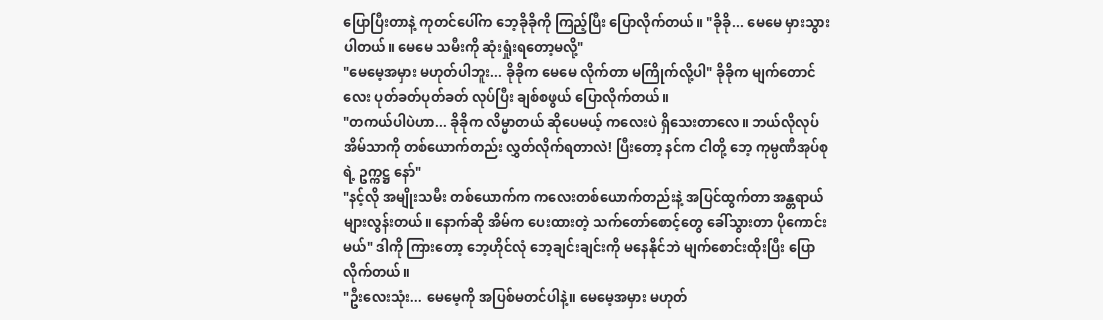ပြောပြီးတာနဲ့ ကုတင်ပေါ်က ဘေ့ခိုခိုကို ကြည့်ပြီး ပြောလိုက်တယ်။ "ခိုခို... မေမေ မှားသွားပါတယ်။ မေမေ သမီးကို ဆုံးရှုံးရတော့မလို့"
"မေမေ့အမှား မဟုတ်ပါဘူး... ခိုခိုက မေမေ လိုက်တာ မကြိုက်လို့ပါ" ခိုခိုက မျက်တောင်လေး ပုတ်ခတ်ပုတ်ခတ် လုပ်ပြီး ချစ်စဖွယ် ပြောလိုက်တယ်။
"တကယ်ပါပဲဟာ... ခိုခိုက လိမ္မာတယ် ဆိုပေမယ့် ကလေးပဲ ရှိသေးတာလေ။ ဘယ်လိုလုပ် အိမ်သာကို တစ်ယောက်တည်း လွှတ်လိုက်ရတာလဲ! ပြီးတော့ နင်က ငါတို့ ဘေ့ ကုမ္ပဏီအုပ်စုရဲ့ ဥက္ကဋ္ဌ နော်"
"နင့်လို အမျိုးသမီး တစ်ယောက်က ကလေးတစ်ယောက်တည်းနဲ့ အပြင်ထွက်တာ အန္တရာယ် များလွန်းတယ်။ နောက်ဆို အိမ်က ပေးထားတဲ့ သက်တော်စောင့်တွေ ခေါ်သွားတာ ပိုကောင်းမယ်" ဒါကို ကြားတော့ ဘေ့ဟိုင်လုံ ဘေ့ချင်းချင်းကို မနေနိုင်ဘဲ မျက်စောင်းထိုးပြီး ပြောလိုက်တယ်။
"ဦးလေးသုံး... မေမေ့ကို အပြစ်မတင်ပါနဲ့။ မေမေ့အမှား မဟုတ်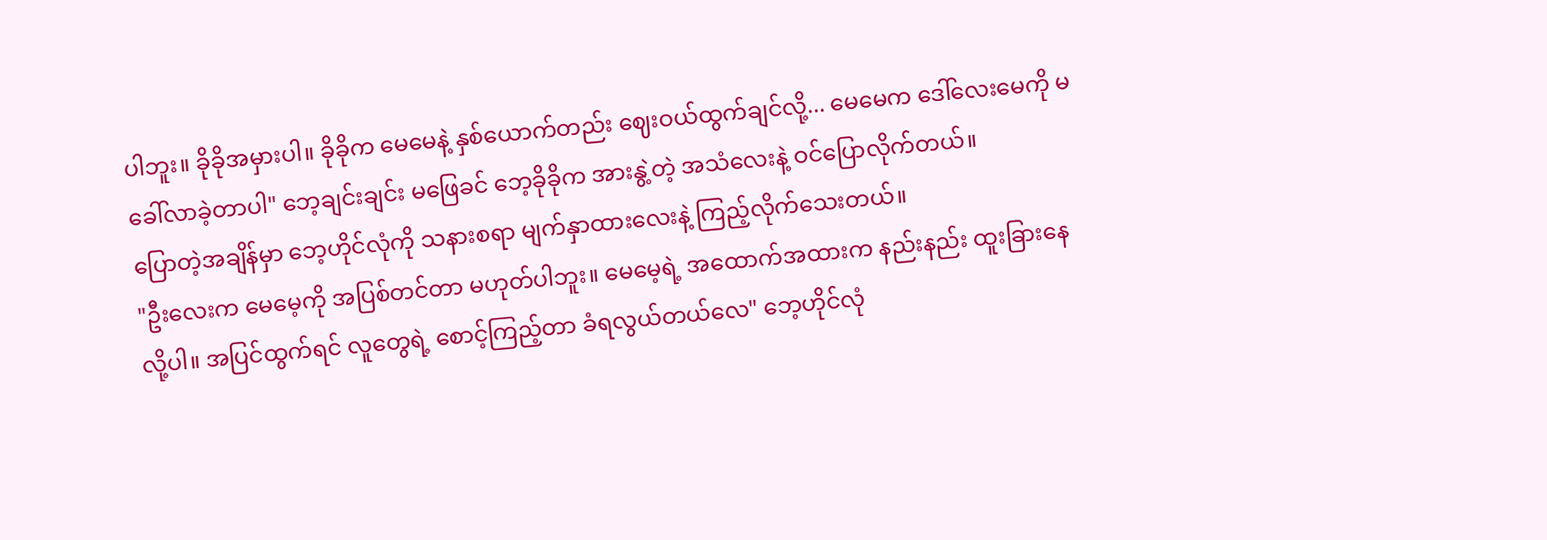ပါဘူး။ ခိုခိုအမှားပါ။ ခိုခိုက မေမေနဲ့ နှစ်ယောက်တည်း ဈေးဝယ်ထွက်ချင်လို့... မေမေက ဒေါ်လေးမေကို မခေါ်လာခဲ့တာပါ" ဘေ့ချင်းချင်း မဖြေခင် ဘေ့ခိုခိုက အားနွဲ့တဲ့ အသံလေးနဲ့ ဝင်ပြောလိုက်တယ်။
ပြောတဲ့အချိန်မှာ ဘေ့ဟိုင်လုံကို သနားစရာ မျက်နှာထားလေးနဲ့ ကြည့်လိုက်သေးတယ်။
"ဦးလေးက မေမေ့ကို အပြစ်တင်တာ မဟုတ်ပါဘူး။ မေမေ့ရဲ့ အထောက်အထားက နည်းနည်း ထူးခြားနေလို့ပါ။ အပြင်ထွက်ရင် လူတွေရဲ့ စောင့်ကြည့်တာ ခံရလွယ်တယ်လေ" ဘေ့ဟိုင်လုံ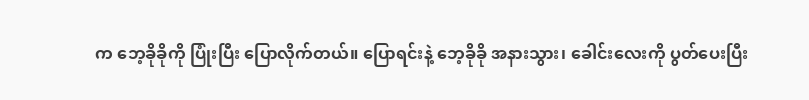က ဘေ့ခိုခိုကို ပြုံးပြီး ပြောလိုက်တယ်။ ပြောရင်းနဲ့ ဘေ့ခိုခို အနားသွား၊ ခေါင်းလေးကို ပွတ်ပေးပြီး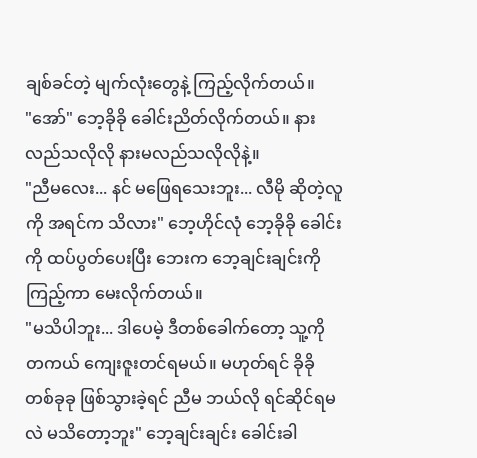ချစ်ခင်တဲ့ မျက်လုံးတွေနဲ့ ကြည့်လိုက်တယ်။
"အော်" ဘေ့ခိုခို ခေါင်းညိတ်လိုက်တယ်။ နားလည်သလိုလို နားမလည်သလိုလိုနဲ့။
"ညီမလေး... နင် မဖြေရသေးဘူး... လီမို ဆိုတဲ့လူကို အရင်က သိလား" ဘေ့ဟိုင်လုံ ဘေ့ခိုခို ခေါင်းကို ထပ်ပွတ်ပေးပြီး ဘေးက ဘေ့ချင်းချင်းကို ကြည့်ကာ မေးလိုက်တယ်။
"မသိပါဘူး... ဒါပေမဲ့ ဒီတစ်ခေါက်တော့ သူ့ကို တကယ် ကျေးဇူးတင်ရမယ်။ မဟုတ်ရင် ခိုခို တစ်ခုခု ဖြစ်သွားခဲ့ရင် ညီမ ဘယ်လို ရင်ဆိုင်ရမလဲ မသိတော့ဘူး" ဘေ့ချင်းချင်း ခေါင်းခါ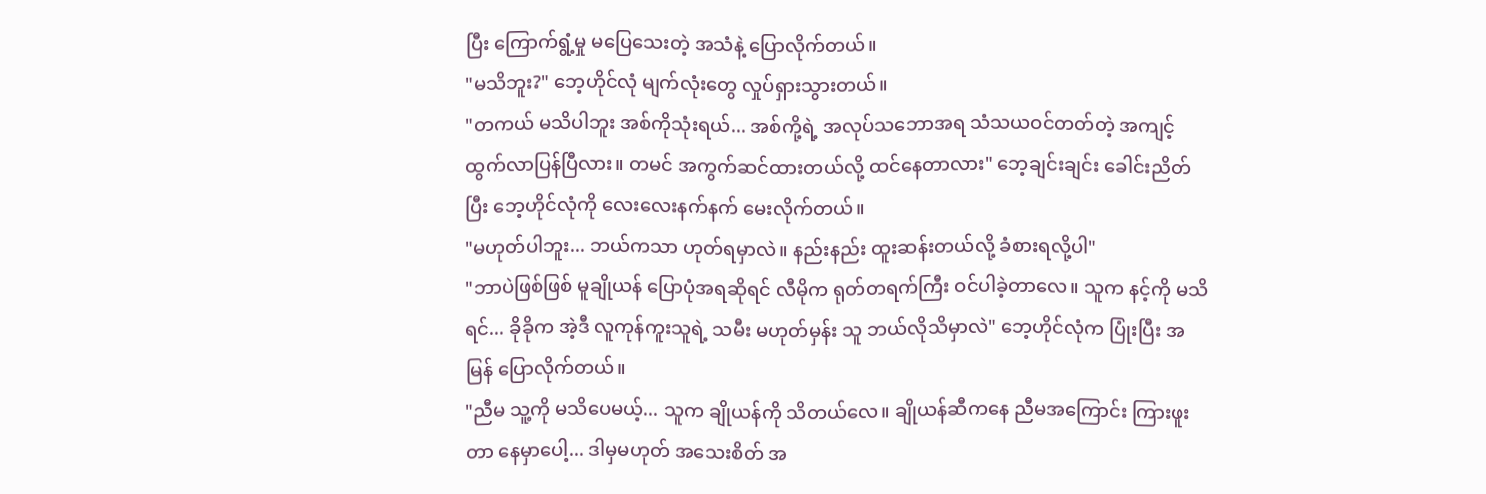ပြီး ကြောက်ရွံ့မှု မပြေသေးတဲ့ အသံနဲ့ ပြောလိုက်တယ်။
"မသိဘူး?" ဘေ့ဟိုင်လုံ မျက်လုံးတွေ လှုပ်ရှားသွားတယ်။
"တကယ် မသိပါဘူး အစ်ကိုသုံးရယ်... အစ်ကို့ရဲ့ အလုပ်သဘောအရ သံသယဝင်တတ်တဲ့ အကျင့် ထွက်လာပြန်ပြီလား။ တမင် အကွက်ဆင်ထားတယ်လို့ ထင်နေတာလား" ဘေ့ချင်းချင်း ခေါင်းညိတ်ပြီး ဘေ့ဟိုင်လုံကို လေးလေးနက်နက် မေးလိုက်တယ်။
"မဟုတ်ပါဘူး... ဘယ်ကသာ ဟုတ်ရမှာလဲ။ နည်းနည်း ထူးဆန်းတယ်လို့ ခံစားရလို့ပါ"
"ဘာပဲဖြစ်ဖြစ် မူချိုယန် ပြောပုံအရဆိုရင် လီမိုက ရုတ်တရက်ကြီး ဝင်ပါခဲ့တာလေ။ သူက နင့်ကို မသိရင်... ခိုခိုက အဲ့ဒီ လူကုန်ကူးသူရဲ့ သမီး မဟုတ်မှန်း သူ ဘယ်လိုသိမှာလဲ" ဘေ့ဟိုင်လုံက ပြုံးပြီး အမြန် ပြောလိုက်တယ်။
"ညီမ သူ့ကို မသိပေမယ့်... သူက ချိုယန်ကို သိတယ်လေ။ ချိုယန်ဆီကနေ ညီမအကြောင်း ကြားဖူးတာ နေမှာပေါ့... ဒါမှမဟုတ် အသေးစိတ် အ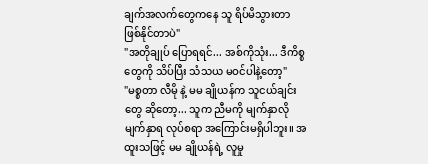ချက်အလက်တွေကနေ သူ ရိပ်မိသွားတာ ဖြစ်နိုင်တာပဲ"
"အတိုချုပ် ပြောရရင်... အစ်ကိုသုံး... ဒီကိစ္စတွေကို သိပ်ပြီး သံသယ မဝင်ပါနဲ့တော့"
"မစ္စတာ လီမို နဲ့ မမ ချိုယန်က သူငယ်ချင်းတွေ ဆိုတော့... သူက ညီမကို မျက်နှာလိုမျက်နှာရ လုပ်စရာ အကြောင်းမရှိပါဘူး။ အထူးသဖြင့် မမ ချိုယန်ရဲ့ လူမှု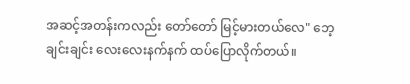အဆင့်အတန်းကလည်း တော်တော် မြင့်မားတယ်လေ" ဘေ့ချင်းချင်း လေးလေးနက်နက် ထပ်ပြောလိုက်တယ်။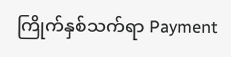ကြိုက်နှစ်သက်ရာ Payment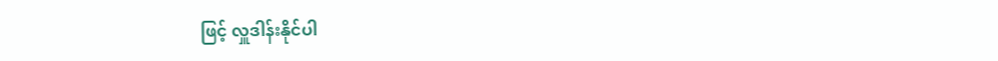ဖြင့် လှူဒါန်းနိုင်ပါ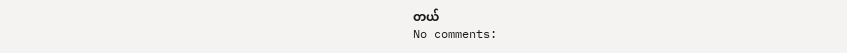တယ်
No comments: